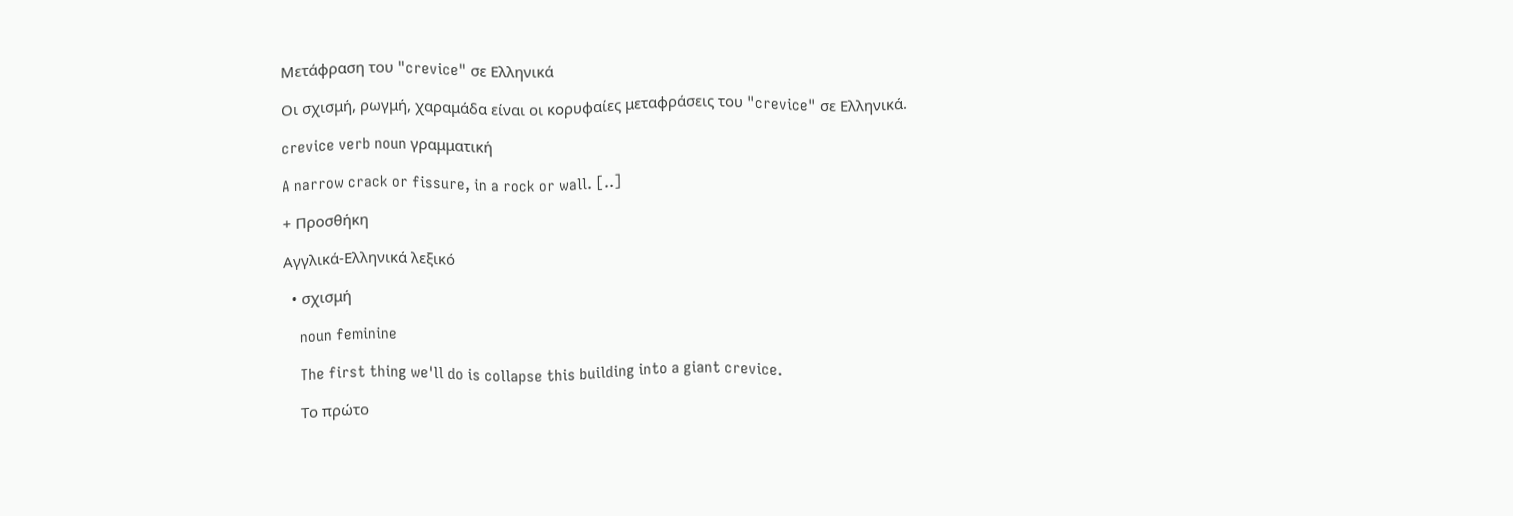Μετάφραση του "crevice" σε Ελληνικά

Οι σχισμή, ρωγμή, χαραμάδα είναι οι κορυφαίες μεταφράσεις του "crevice" σε Ελληνικά.

crevice verb noun γραμματική

A narrow crack or fissure, in a rock or wall. [..]

+ Προσθήκη

Αγγλικά-Ελληνικά λεξικό

  • σχισμή

    noun feminine

    The first thing we'll do is collapse this building into a giant crevice.

    Το πρώτο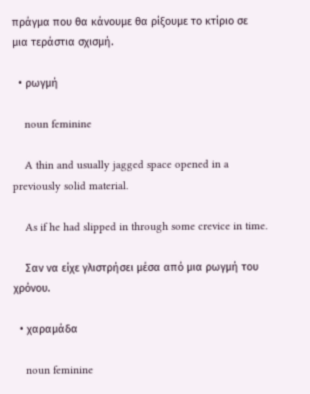πράγμα που θα κάνουμε θα ρίξουμε το κτίριο σε μια τεράστια σχισμή.

  • ρωγμή

    noun feminine

    A thin and usually jagged space opened in a previously solid material.

    As if he had slipped in through some crevice in time.

    Σαν να είχε γλιστρήσει μέσα από μια ρωγμή του χρόνου.

  • χαραμάδα

    noun feminine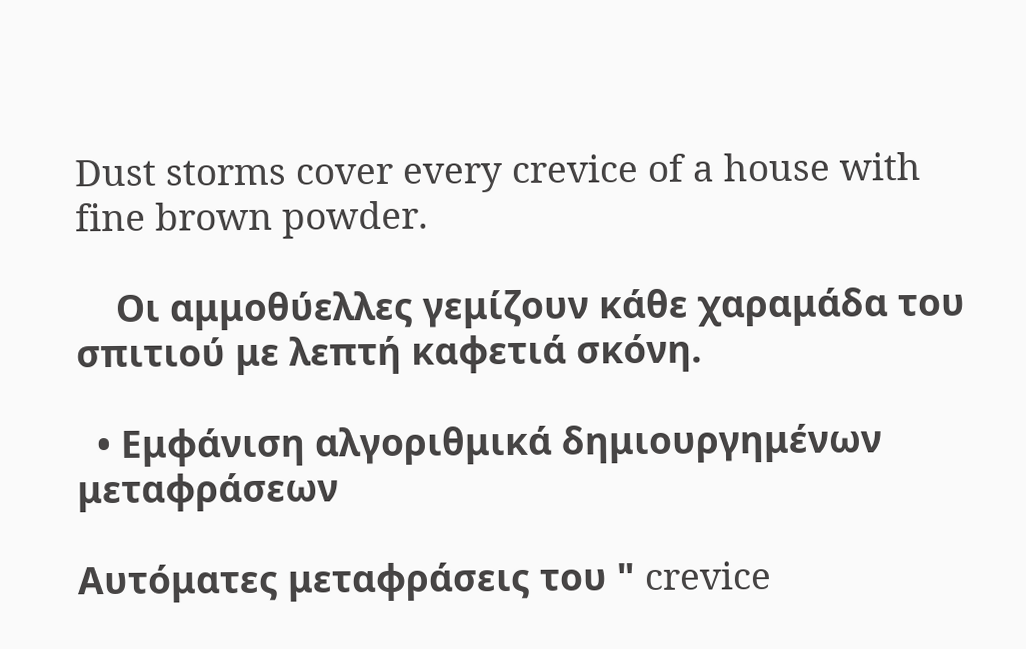Dust storms cover every crevice of a house with fine brown powder.

    Οι αμμοθύελλες γεμίζουν κάθε χαραμάδα του σπιτιού με λεπτή καφετιά σκόνη.

  • Εμφάνιση αλγοριθμικά δημιουργημένων μεταφράσεων

Αυτόματες μεταφράσεις του " crevice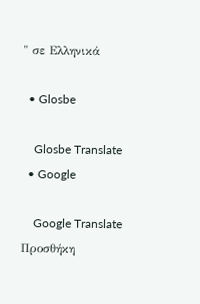" σε Ελληνικά

  • Glosbe

    Glosbe Translate
  • Google

    Google Translate
Προσθήκη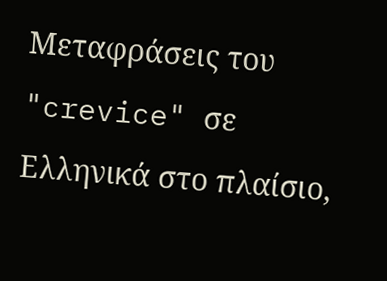Μεταφράσεις του "crevice" σε Ελληνικά στο πλαίσιο,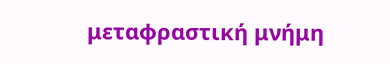μεταφραστική μνήμη